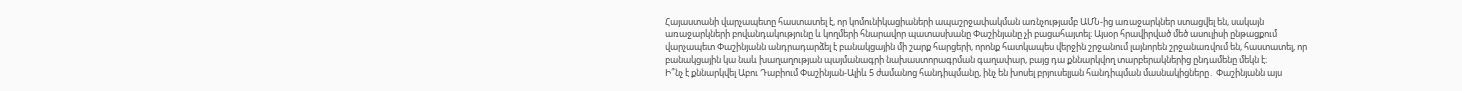Հայաստանի վարչապետը հաստատել է, որ կոմունիկացիաների ապաշրջափակման առնչությամբ ԱՄՆ-ից առաջարկներ ստացվել են, սակայն առաջարկների բովանդակությունը և կողմերի հնարավոր պատասխանը Փաշինյանը չի բացահայտել։ Այսօր հրավիրված մեծ ասուլիսի ընթացքում վարչապետ Փաշինյանն անդրադարձել է բանակցային մի շարք հարցերի, որոնք հատկապես վերջին շրջանում լայնորեն շրջանառվում են, հաստատել, որ բանակցային կա նաև խաղաղության պայմանագրի նախաստորագրման գաղափար, բայց դա քննարկվող տարբերակներից ընդամենը մեկն է։
Ի՞նչ է քննարկվել Աբու Դաբիում Փաշինյան-Ալիև 5 ժամանոց հանդիպմանը, ինչ են խոսել բրյուսելյան հանդիպման մասնակիցները․ Փաշինյանն այս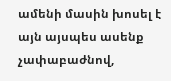ամենի մասին խոսել է այն այսպես ասենք չափաբաժնով,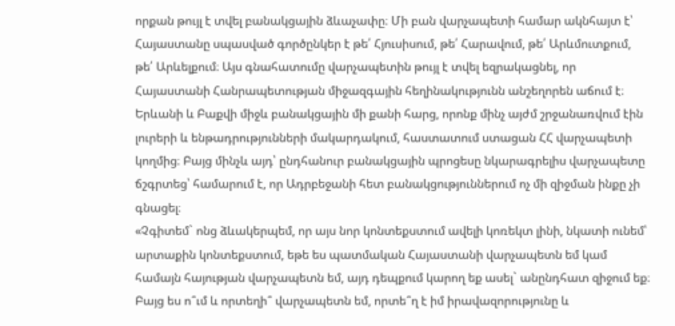որքան թույլ է տվել բանակցային ձևաչափը։ Մի բան վարչապետի համար ակնհայտ է՝ Հայաստանը սպասված գործընկեր է թե՛ Հյուսիսում, թե՛ Հարավում, թե՛ Արևմուտքում, թե՛ Արևելքում։ Այս գնահատումը վարչապետին թույլ է տվել եզրակացնել, որ Հայաստանի Հանրապետության միջազգային հեղինակությունն անշեղորեն աճում է։
Երևանի և Բաքվի միջև բանակցային մի քանի հարց, որոնք մինչ այժմ շրջանառվում էին լուրերի և ենթադրությունների մակարդակում, հաստատում ստացան ՀՀ վարչապետի կողմից։ Բայց մինչև այդ՝ ընդհանուր բանակցային պրոցեսը նկարագրելիս վարչապետը ճշգրտեց՝ համարում է, որ Ադրբեջանի հետ բանակցություններում ոչ մի զիջման ինքը չի գնացել։
«Չգիտեմ` ոնց ձևակերպեմ, որ այս նոր կոնտեքստում ավելի կոռեկտ լինի, նկատի ունեմ՝ արտաքին կոնտեքստում, եթե ես պատմական Հայաստանի վարչապետն եմ կամ համայն հայության վարչապետն եմ, այդ դեպքում կարող եք ասել` անընդհատ զիջում եք։ Բայց ես ո՞ւմ և որտեղի՞ վարչապետն եմ, որտե՞ղ է իմ իրավազորությունը և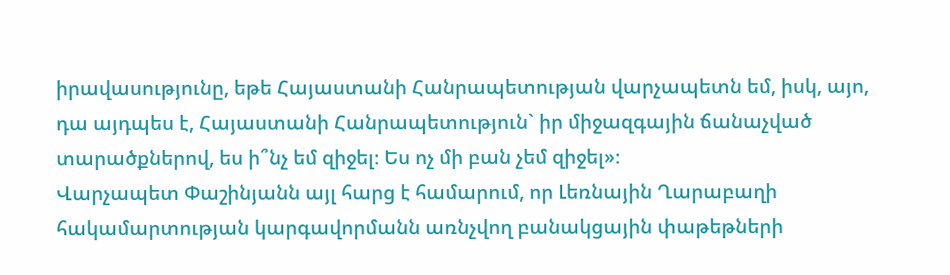իրավասությունը, եթե Հայաստանի Հանրապետության վարչապետն եմ, իսկ, այո, դա այդպես է, Հայաստանի Հանրապետություն` իր միջազգային ճանաչված տարածքներով, ես ի՞նչ եմ զիջել։ Ես ոչ մի բան չեմ զիջել»։
Վարչապետ Փաշինյանն այլ հարց է համարում, որ Լեռնային Ղարաբաղի հակամարտության կարգավորմանն առնչվող բանակցային փաթեթների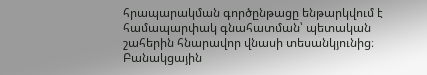հրապարակման գործընթացը ենթարկվում է համապարփակ գնահատման՝ պետական շահերին հնարավոր վնասի տեսանկյունից։ Բանակցային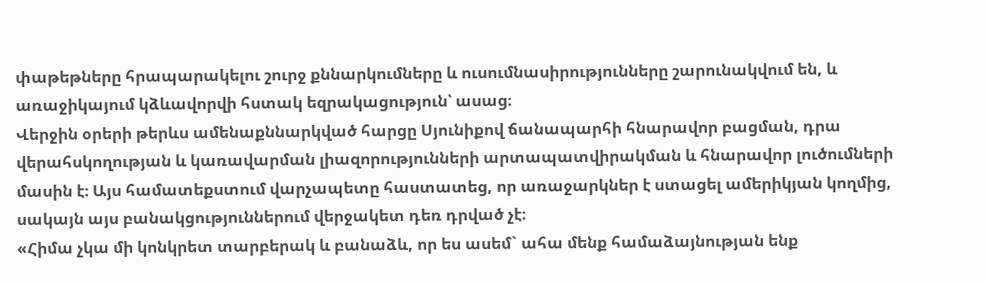փաթեթները հրապարակելու շուրջ քննարկումները և ուսումնասիրությունները շարունակվում են, և առաջիկայում կձևավորվի հստակ եզրակացություն՝ ասաց։
Վերջին օրերի թերևս ամենաքննարկված հարցը Սյունիքով ճանապարհի հնարավոր բացման, դրա վերահսկողության և կառավարման լիազորությունների արտապատվիրակման և հնարավոր լուծումների մասին է։ Այս համատեքստում վարչապետը հաստատեց, որ առաջարկներ է ստացել ամերիկյան կողմից, սակայն այս բանակցություններում վերջակետ դեռ դրված չէ։
«Հիմա չկա մի կոնկրետ տարբերակ և բանաձև, որ ես ասեմ` ահա մենք համաձայնության ենք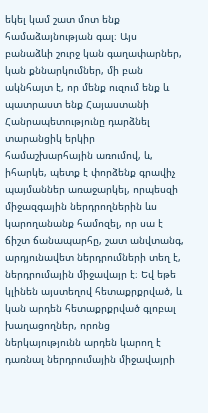եկել կամ շատ մոտ ենք համաձայնության գալ։ Այս բանաձևի շուրջ կան գաղափարներ, կան քննարկումներ, մի բան ակնհայտ է, որ մենք ուզում ենք և պատրաստ ենք Հայաստանի Հանրապետությունը դարձնել տարանցիկ երկիր համաշխարհային առումով, և, իհարկե, պետք է փորձենք գրավիչ պայմաններ առաջարկել, որպեսզի միջազգային ներդրողներին ևս կարողանանք համոզել, որ սա է ճիշտ ճանապարհը, շատ անվտանգ, արդյունավետ ներդրումների տեղ է, ներդրումային միջավայր է։ Եվ եթե կլինեն այստեղով հետաքրքրված, և կան արդեն հետաքրքրված գլոբալ խաղացողներ, որոնց ներկայությունն արդեն կարող է դառնալ ներդրումային միջավայրի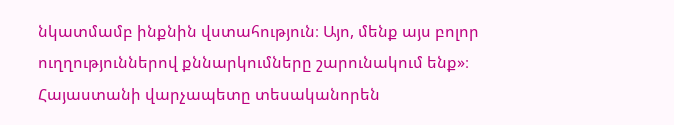նկատմամբ ինքնին վստահություն։ Այո, մենք այս բոլոր ուղղություններով քննարկումները շարունակում ենք»։
Հայաստանի վարչապետը տեսականորեն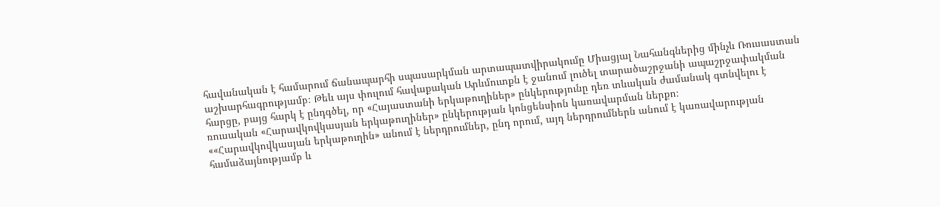հավանական է համարում ճանապարհի սպասարկման արտապատվիրակումը Միացյալ Նահանգներից մինչև Ռուսաստան աշխարհագրությամբ։ Թեև այս փուլում հավաքական Արևմուտքն է ջանում լուծել տարածաշրջանի ապաշրջափակման հարցը, բայց հարկ է ընդգծել, որ «Հայաստանի երկաթուղիներ» ընկերությունը դեռ տևական ժամանակ գտնվելու է ռուսական «Հարավկովկասյան երկաթուղիներ» ընկերության կոնցենսիոն կառավարման ներքո։
««Հարավկովկասյան երկաթուղին» անում է ներդրումներ, ընդ որում, այդ ներդրումներն անում է կառավարության համաձայնությամբ և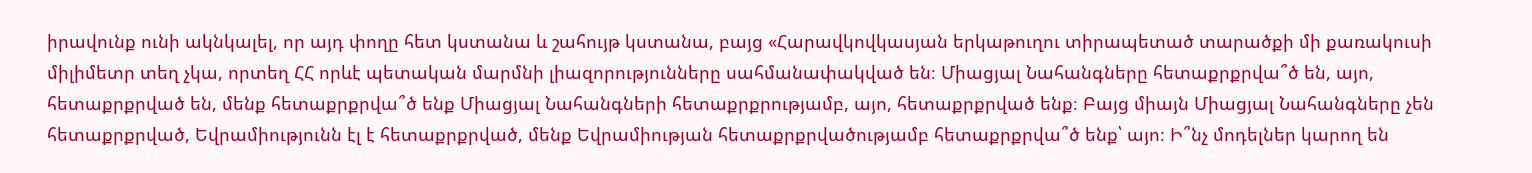իրավունք ունի ակնկալել, որ այդ փողը հետ կստանա և շահույթ կստանա, բայց «Հարավկովկասյան երկաթուղու տիրապետած տարածքի մի քառակուսի միլիմետր տեղ չկա, որտեղ ՀՀ որևէ պետական մարմնի լիազորությունները սահմանափակված են։ Միացյալ Նահանգները հետաքրքրվա՞ծ են, այո, հետաքրքրված են, մենք հետաքրքրվա՞ծ ենք Միացյալ Նահանգների հետաքրքրությամբ, այո, հետաքրքրված ենք։ Բայց միայն Միացյալ Նահանգները չեն հետաքրքրված, Եվրամիությունն էլ է հետաքրքրված, մենք Եվրամիության հետաքրքրվածությամբ հետաքրքրվա՞ծ ենք՝ այո։ Ի՞նչ մոդելներ կարող են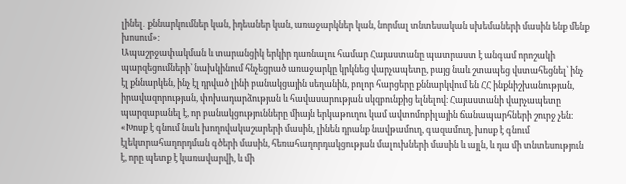լինել․ քննարկումներ կան, իդեաներ կան, առաջարկներ կան, նորմալ տնտեսական սխեմաների մասին ենք մենք խոսում»։
Ապաշրջափակման և տարանցիկ երկիր դառնալու համար Հայաստանը պատրաստ է անգամ որոշակի պարզեցումների՝ նախկինում հնչեցրած առաջարկը կրկնեց վարչապետը, բայց նաև շտապեց վստահեցնել՝ ինչ էլ քննարկեն, ինչ էլ դրված լինի բանակցային սեղանին, բոլոր հարցերը քննարկվում են ՀՀ ինքնիշխանության, իրավազորության, փոխադարձության և հավասարության սկզբունքից ելնելով։ Հայաստանի վարչապետը պարզաբանել է, որ բանակցությունները միայն երկաթուղու կամ ավտոմոբիլային ճանապարհների շուրջ չեն։
«Խոսք է գնում նաև խողովակաշարերի մասին, լինեն դրանք նավթամուղ, գազամուղ, խոսք է գնում էլեկտրահաղորդման գծերի մասին, հեռահաղորդակցության մալուխների մասին և այլն, և դա մի տնտեսություն է, որը պետք է կառավարվի, և մի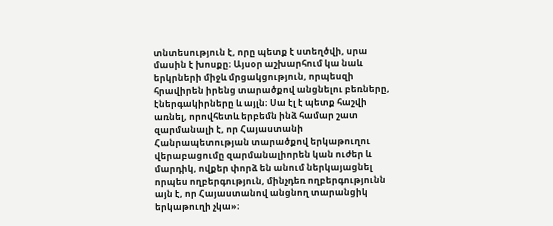տնտեսություն է, որը պետք է ստեղծվի, սրա մասին է խոսքը։ Այսօր աշխարհում կա նաև երկրների միջև մրցակցություն, որպեսզի հրավիրեն իրենց տարածքով անցնելու բեռները, էներգակիրները և այլն։ Սա էլ է պետք հաշվի առնել, որովհետև երբեմն ինձ համար շատ զարմանալի է, որ Հայաստանի Հանրապետության տարածքով երկաթուղու վերաբացումը զարմանալիորեն կան ուժեր և մարդիկ, ովքեր փորձ են անում ներկայացնել որպես ողբերգություն, մինչդեռ ողբերգությունն այն է, որ Հայաստանով անցնող տարանցիկ երկաթուղի չկա»։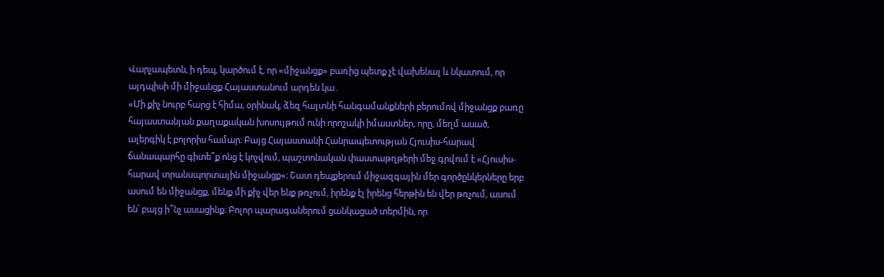Վարչապետն, ի դեպ, կարծում է, որ «միջանցք» բառից պետք չէ վախենալ և նկատում, որ այդպիսի մի միջանցք Հայաստանում արդեն կա․
«Մի քիչ նուրբ հարց է հիմա, օրինակ, ձեզ հայտնի հանգամանքների բերումով միջանցք բառը հայաստանյան քաղաքական խոսույթում ունի որոշակի իմաստներ, որը, մեղմ ասած, ալերգիկ է բոլորիս համար։ Բայց Հայաստանի Հանրապետության Հյուսիս-հարավ ճանապարհը գիտե՞ք ոնց է կոչվում, պաշտոնական փաստաթղթերի մեջ գրվում է «Հյուսիս-հարավ տրանսպորտային միջանցք»։ Շատ դեպքերում միջազգային մեր գործընկերները երբ ասում են միջանցք, մենք մի քիչ վեր ենք թռչում, իրենք էլ իրենց հերթին են վեր թռչում, ասում են՝ բայց ի՞նչ ասացինք։ Բոլոր պարագաներում ցանկացած տերմին, որ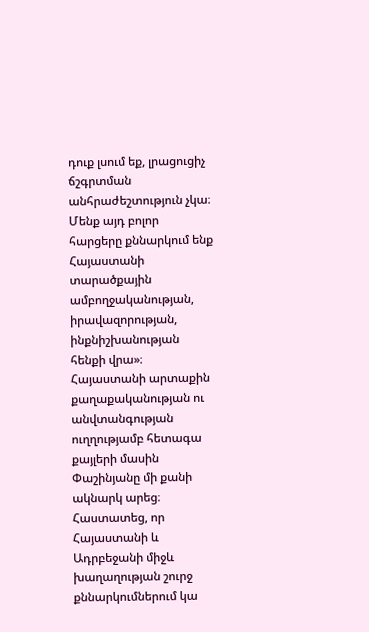դուք լսում եք, լրացուցիչ ճշգրտման անհրաժեշտություն չկա։ Մենք այդ բոլոր հարցերը քննարկում ենք Հայաստանի տարածքային ամբողջականության, իրավազորության, ինքնիշխանության հենքի վրա»։
Հայաստանի արտաքին քաղաքականության ու անվտանգության ուղղությամբ հետագա քայլերի մասին Փաշինյանը մի քանի ակնարկ արեց։ Հաստատեց, որ Հայաստանի և Ադրբեջանի միջև խաղաղության շուրջ քննարկումներում կա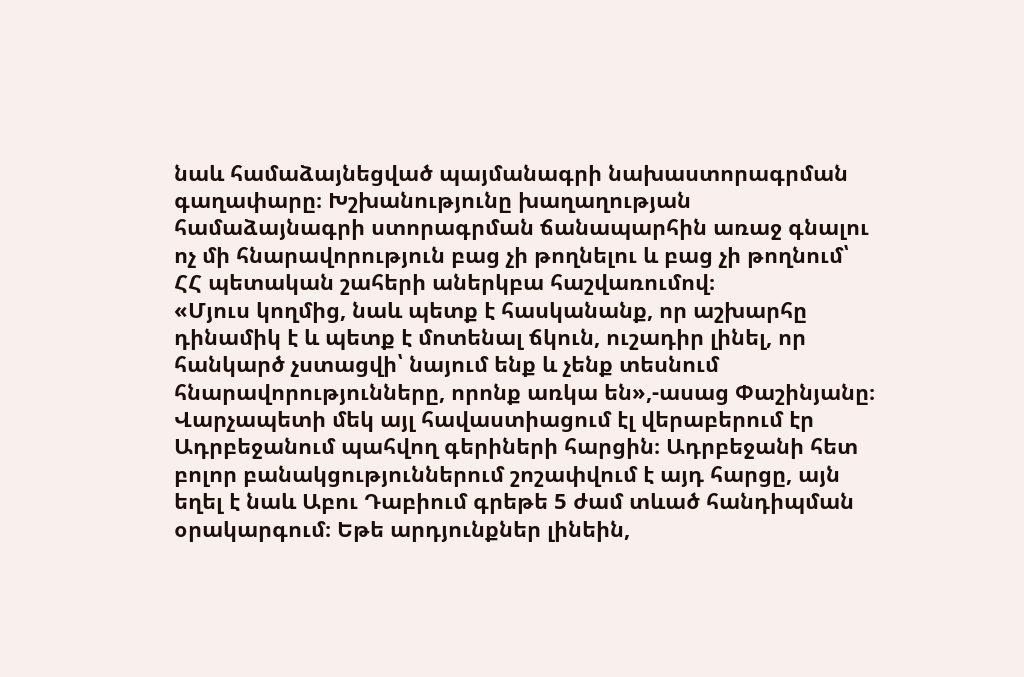նաև համաձայնեցված պայմանագրի նախաստորագրման գաղափարը։ Խշխանությունը խաղաղության համաձայնագրի ստորագրման ճանապարհին առաջ գնալու ոչ մի հնարավորություն բաց չի թողնելու և բաց չի թողնում՝ ՀՀ պետական շահերի աներկբա հաշվառումով։
«Մյուս կողմից, նաև պետք է հասկանանք, որ աշխարհը դինամիկ է և պետք է մոտենալ ճկուն, ուշադիր լինել, որ հանկարծ չստացվի՝ նայում ենք և չենք տեսնում հնարավորությունները, որոնք առկա են»,-ասաց Փաշինյանը։
Վարչապետի մեկ այլ հավաստիացում էլ վերաբերում էր Ադրբեջանում պահվող գերիների հարցին։ Ադրբեջանի հետ բոլոր բանակցություններում շոշափվում է այդ հարցը, այն եղել է նաև Աբու Դաբիում գրեթե 5 ժամ տևած հանդիպման օրակարգում։ Եթե արդյունքներ լինեին,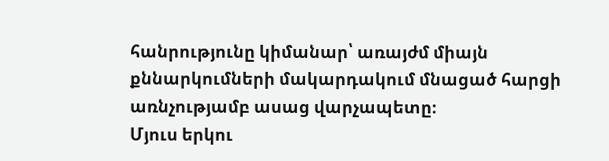հանրությունը կիմանար՝ առայժմ միայն քննարկումների մակարդակում մնացած հարցի առնչությամբ ասաց վարչապետը։
Մյուս երկու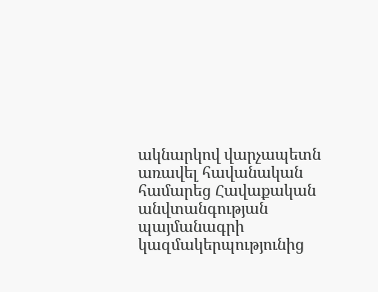ակնարկով վարչապետն առավել հավանական համարեց Հավաքական անվտանգության պայմանագրի կազմակերպությունից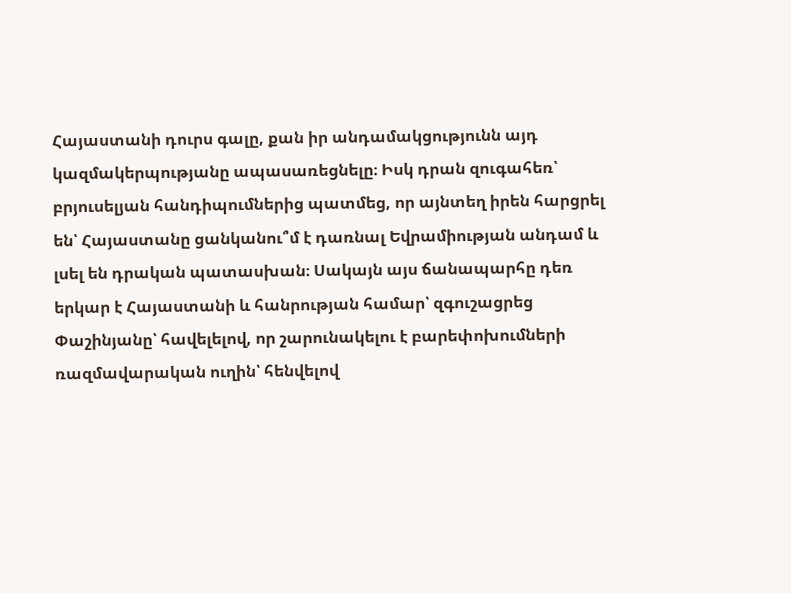Հայաստանի դուրս գալը, քան իր անդամակցությունն այդ կազմակերպությանը ապասառեցնելը։ Իսկ դրան զուգահեռ՝ բրյուսելյան հանդիպումներից պատմեց, որ այնտեղ իրեն հարցրել են՝ Հայաստանը ցանկանու՞մ է դառնալ Եվրամիության անդամ և լսել են դրական պատասխան։ Սակայն այս ճանապարհը դեռ երկար է Հայաստանի և հանրության համար՝ զգուշացրեց Փաշինյանը՝ հավելելով, որ շարունակելու է բարեփոխումների ռազմավարական ուղին՝ հենվելով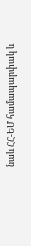նաև ՀՀ-ԵՄ համապարփակ և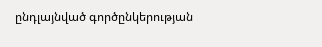ընդլայնված գործընկերության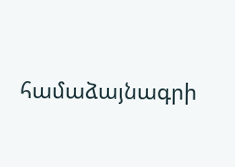համաձայնագրի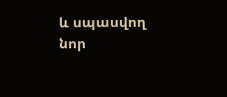և սպասվող նոր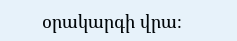օրակարգի վրա։